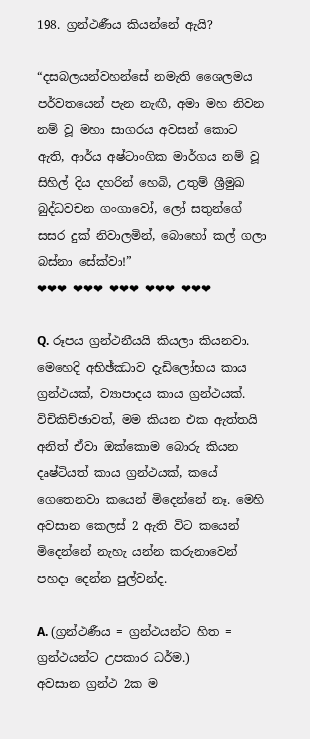198. ග්‍රන්ථණීය කියන්නේ ඇයි?

“දසබලයන්වහන්සේ නමැති ශෛලමය පර්වතයෙන් පැන නැඟී, අමා මහ නිවන නම් වූ මහා සාගරය අවසන් කොට ඇති, ආර්ය අෂ්ටාංගික මාර්ගය නම් වූ සිහිල් දිය දහරින් හෙබි, උතුම් ශ්‍රීමුඛ බුද්ධවචන ගංගාවෝ, ලෝ සතුන්ගේ සසර දුක් නිවාලමින්, බොහෝ කල් ගලා බස්නා සේක්වා!”
❤❤❤ ❤❤❤ ❤❤❤ ❤❤❤ ❤❤❤

Q. රූපය ග්‍රන්ථනීයයි කියලා කියනවා. මෙහෙදි අභිඡ්ඣාව දැඩිලෝභය කාය ග්‍රන්ථයක්, ව්‍යාපාදය කාය ග්‍රන්ථයක්. විචිකිච්ඡාවත්, මම කියන එක ඇත්තයි අනිත් ඒවා ඔක්කොම බොරු කියන දෘෂ්ටියත් කාය ග්‍රන්ථයක්, කයේ ගෙතෙනවා කයෙන් මිදෙන්නේ නෑ. මෙහි අවසාන කෙලස් 2 ඇති විට කයෙන් මිදෙන්නේ නැහැ යන්න කරුනාවෙන් පහදා දෙන්න පුල්වන්ද.

A. (ග්‍රන්ථණීය = ග්‍රන්ථයන්ට හිත = ග්‍රන්ථයන්ට උපකාර ධර්ම.)
අවසාන ග්‍රන්ථ 2ක ම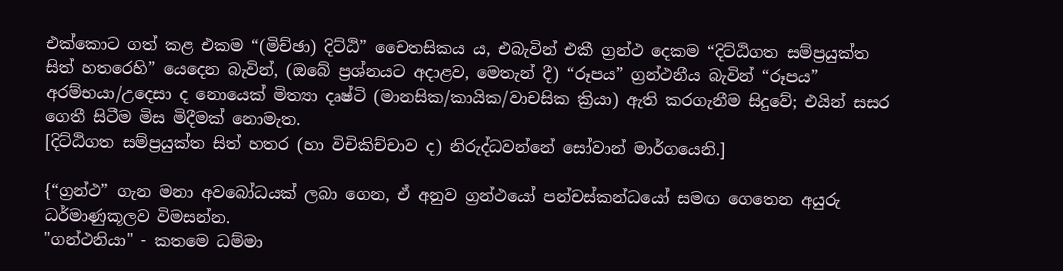එක්කොට ගත් කළ එකම “(මිච්ඡා) දිට්ඨි” චෛතසිකය ය, එබැවින් එකී ග්‍රන්ථ දෙකම “දිට්ඨිගත සම්ප්‍රයුක්ත සිත් හතරෙහි” යෙදෙන බැවින්, (ඔබේ ප්‍රශ්නයට අදාළව, මෙතැන් දී) “රූපය” ග්‍රන්ථනීය බැවින් “රූපය” අරම්භයා/උදෙසා ද නොයෙක් මිත්‍යා දෘෂ්ටි (මානසික/කායික/වාචසික ක්‍රියා) ඇති කරගැනීම සිදුවේ; එයින් සසර ගෙතී සිටීම මිස මිදීමක් නොමැත.
[දිට්ඨිගත සම්ප්‍රයුක්ත සිත් හතර (හා විචිකිච්චාව ද) නිරුද්ධවන්නේ සෝවාන් මාර්ගයෙනි.]

{“ග්‍රන්ථ” ගැන මනා අවබෝධයක් ලබා ගෙන, ඒ අනුව ග්‍රන්ථයෝ පන්චස්කන්ධයෝ සමඟ ගෙතෙන අයුරු ධර්මාණුකූලව විමසන්න.
"ගන්ථනියා" - කතමෙ ධම්මා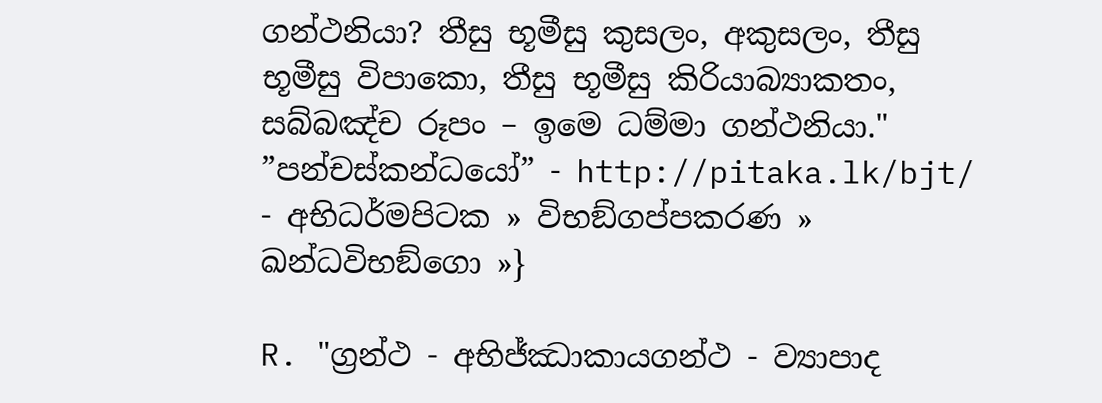ගන්ථනියා? තීසු භූමීසු කුසලං, අකුසලං, තීසු භූමීසු විපාකො, තීසු භූමීසු කිරියාබ්‍යාකතං, සබ්බඤ්ච රූපං – ඉමෙ ධම්මා ගන්ථනියා."
”පන්චස්කන්ධයෝ” - http://pitaka.lk/bjt/ - අභිධර්මපිටක » විභඞ්ගප්පකරණ » ඛන්ධවිභඞ්ගො »}

R. "ග්‍රන්ථ - අභිජ්ඣාකායගන්ථ - ව්‍යාපාද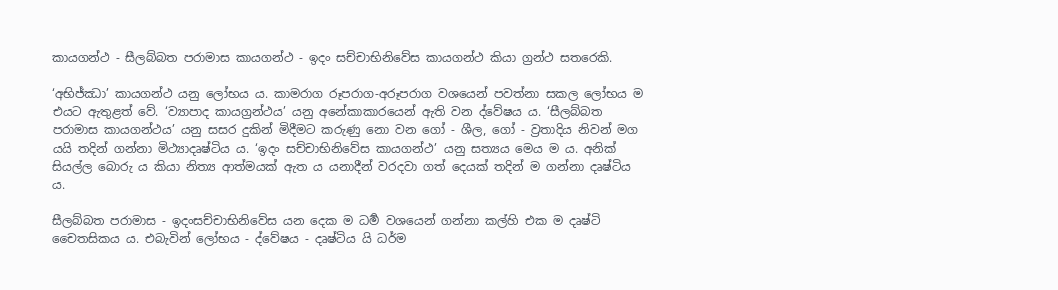කායගන්ථ - සීලබ්බත පරාමාස කායගන්ථ - ඉදං සච්චාභිනිවේස කායගන්ථ කියා ග්‍ර‍න්ථ සතරෙකි.

‘අභිජ්ඣා’ කායගන්ථ යනු ලෝභය ය. කාමරාග රූපරාග-අරූපරාග වශයෙන් පවත්නා සකල ලෝභය ම එයට ඇතුළත් වේ. ‘ව්‍යාපාද කායග්‍ර‍න්ථය’ යනු අනේකාකාරයෙන් ඇති වන ද්වේෂය ය. ‘සීලබ්බත පරාමාස කායගන්ථය’ යනු සසර දුකින් මිදීමට කරුණු නො වන ගෝ - ශීල, ගෝ - ව්‍ර‍තාදිය නිවන් මග යයි තදින් ගන්නා මිථ්‍යාදෘෂ්ටිය ය. ‘ඉදං සච්චාභිනිවේස කායගන්ථ’ යනු සත්‍යය මෙය ම ය. අනික් සියල්ල බොරු ය කියා නිත්‍ය ආත්මයක් ඇත ය යනාදීන් වරදවා ගත් දෙයක් තදින් ම ගන්නා දෘෂ්ටිය ය.

සීලබ්බත පරාමාස - ඉදංසච්චාභිනිවේස යන දෙක ම ධර්‍ම වශයෙන් ගන්නා කල්හි එක ම දෘෂ්ටි චෛතසිකය ය. එබැවින් ලෝභය - ද්වේෂය - දෘෂ්ටිය යි ධර්ම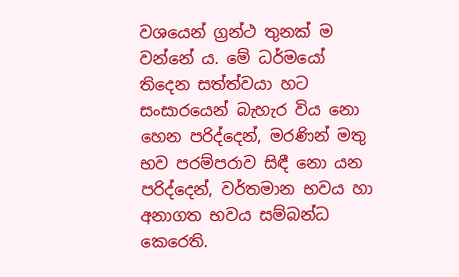වශයෙන් ග්‍ර‍න්ථ තුනක් ම වන්නේ ය. මේ ධර්මයෝ තිදෙන සත්ත්වයා හට සංසාරයෙන් බැහැර විය නො හෙන පරිද්දෙන්, මරණින් මතු භව පරම්පරාව සිඳී නො යන පරිද්දෙන්, වර්තමාන භවය හා අනාගත භවය සම්බන්ධ කෙරෙති.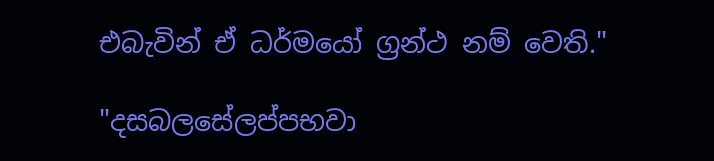එබැවින් ඒ ධර්මයෝ ග්‍ර‍න්ථ නම් වෙති."

"දසබලසේලප්පභවා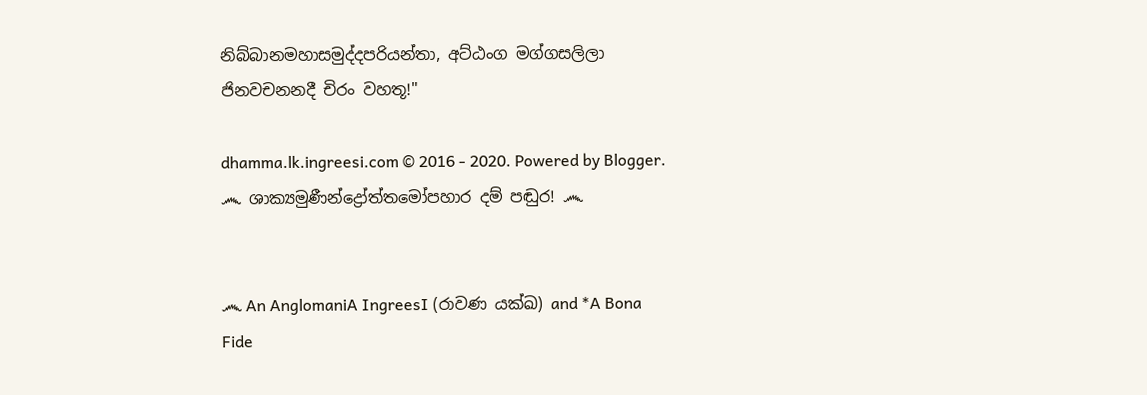නිබ්බානමහාසමුද්දපරියන්තා, අට්ඨංග මග්ගසලිලා ජිනවචනනදී චිරං වහතූ!"

dhamma.lk.ingreesi.com © 2016 - 2020. Powered by Blogger.
෴ ශාක්‍යමුණීන්ද්‍රෝත්තමෝපහාර දම් පඬුර! ෴


෴ An AnglomaniA IngreesI (රාවණ යක්ඛ) and *A Bona Fide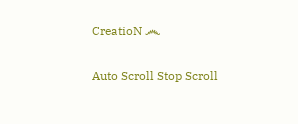CreatioN ෴

Auto Scroll Stop Scroll